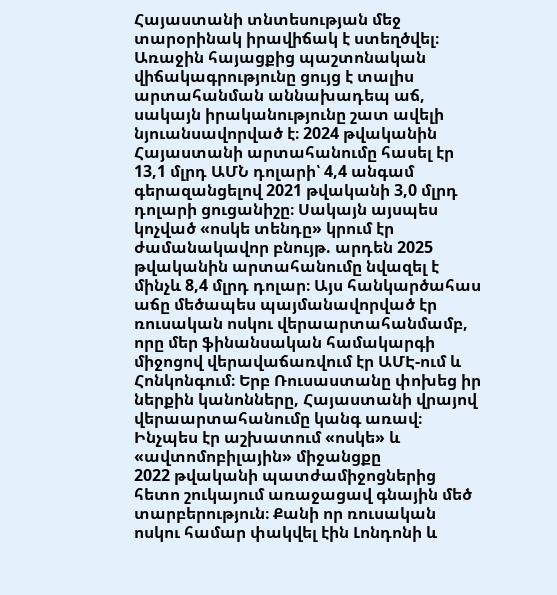Հայաստանի տնտեսության մեջ տարօրինակ իրավիճակ է ստեղծվել։ Առաջին հայացքից պաշտոնական վիճակագրությունը ցույց է տալիս արտահանման աննախադեպ աճ, սակայն իրականությունը շատ ավելի նյուանսավորված է։ 2024 թվականին Հայաստանի արտահանումը հասել էր 13,1 մլրդ ԱՄՆ դոլարի՝ 4,4 անգամ գերազանցելով 2021 թվականի 3,0 մլրդ դոլարի ցուցանիշը։ Սակայն այսպես կոչված «ոսկե տենդը» կրում էր ժամանակավոր բնույթ. արդեն 2025 թվականին արտահանումը նվազել է մինչև 8,4 մլրդ դոլար։ Այս հանկարծահաս աճը մեծապես պայմանավորված էր ռուսական ոսկու վերաարտահանմամբ, որը մեր ֆինանսական համակարգի միջոցով վերավաճառվում էր ԱՄԷ-ում և Հոնկոնգում։ Երբ Ռուսաստանը փոխեց իր ներքին կանոնները, Հայաստանի վրայով վերաարտահանումը կանգ առավ։
Ինչպես էր աշխատում «ոսկե» և «ավտոմոբիլային» միջանցքը
2022 թվականի պատժամիջոցներից հետո շուկայում առաջացավ գնային մեծ տարբերություն։ Քանի որ ռուսական ոսկու համար փակվել էին Լոնդոնի և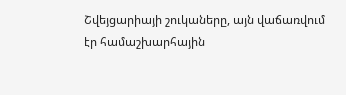Շվեյցարիայի շուկաները, այն վաճառվում էր համաշխարհային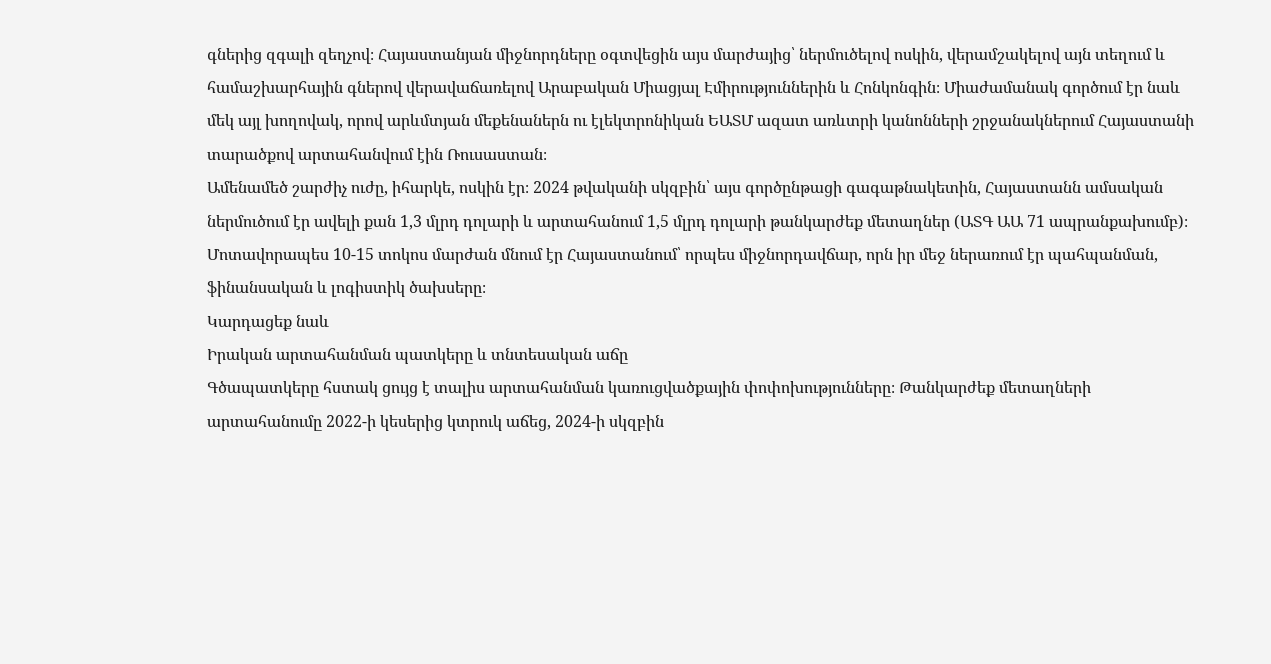գներից զգալի զեղչով։ Հայաստանյան միջնորդները օգտվեցին այս մարժայից՝ ներմուծելով ոսկին, վերամշակելով այն տեղում և համաշխարհային գներով վերավաճառելով Արաբական Միացյալ Էմիրություններին և Հոնկոնգին։ Միաժամանակ գործում էր նաև մեկ այլ խողովակ, որով արևմտյան մեքենաներն ու էլեկտրոնիկան ԵԱՏՄ ազատ առևտրի կանոնների շրջանակներում Հայաստանի տարածքով արտահանվում էին Ռուսաստան։
Ամենամեծ շարժիչ ուժը, իհարկե, ոսկին էր։ 2024 թվականի սկզբին՝ այս գործընթացի գագաթնակետին, Հայաստանն ամսական ներմուծում էր ավելի քան 1,3 մլրդ դոլարի և արտահանում 1,5 մլրդ դոլարի թանկարժեք մետաղներ (ԱՏԳ ԱԱ 71 ապրանքախումբ)։ Մոտավորապես 10-15 տոկոս մարժան մնում էր Հայաստանում՝ որպես միջնորդավճար, որն իր մեջ ներառում էր պահպանման, ֆինանսական և լոգիստիկ ծախսերը։
Կարդացեք նաև
Իրական արտահանման պատկերը և տնտեսական աճը
Գծապատկերը հստակ ցույց է տալիս արտահանման կառուցվածքային փոփոխությունները։ Թանկարժեք մետաղների արտահանումը 2022-ի կեսերից կտրուկ աճեց, 2024-ի սկզբին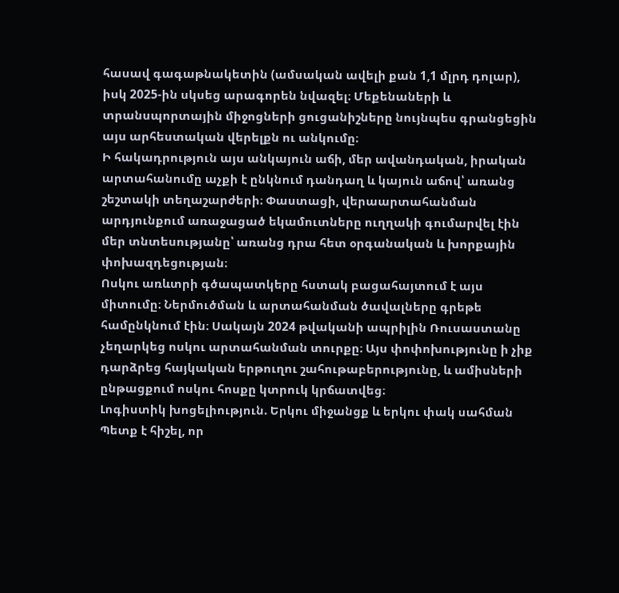հասավ գագաթնակետին (ամսական ավելի քան 1,1 մլրդ դոլար), իսկ 2025-ին սկսեց արագորեն նվազել։ Մեքենաների և տրանսպորտային միջոցների ցուցանիշները նույնպես գրանցեցին այս արհեստական վերելքն ու անկումը։
Ի հակադրություն այս անկայուն աճի, մեր ավանդական, իրական արտահանումը աչքի է ընկնում դանդաղ և կայուն աճով՝ առանց շեշտակի տեղաշարժերի։ Փաստացի, վերաարտահանման արդյունքում առաջացած եկամուտները ուղղակի գումարվել էին մեր տնտեսությանը՝ առանց դրա հետ օրգանական և խորքային փոխազդեցության։
Ոսկու առևտրի գծապատկերը հստակ բացահայտում է այս միտումը։ Ներմուծման և արտահանման ծավալները գրեթե համընկնում էին։ Սակայն 2024 թվականի ապրիլին Ռուսաստանը չեղարկեց ոսկու արտահանման տուրքը։ Այս փոփոխությունը ի չիք դարձրեց հայկական երթուղու շահութաբերությունը, և ամիսների ընթացքում ոսկու հոսքը կտրուկ կրճատվեց։
Լոգիստիկ խոցելիություն. Երկու միջանցք և երկու փակ սահման
Պետք է հիշել, որ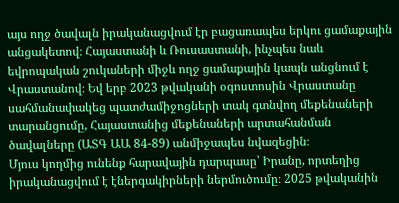այս ողջ ծավալն իրականացվում էր բացառապես երկու ցամաքային անցակետով։ Հայաստանի և Ռուսաստանի, ինչպես նաև եվրոպական շուկաների միջև ողջ ցամաքային կապն անցնում է Վրաստանով։ Եվ երբ 2023 թվականի օգոստոսին Վրաստանը սահմանափակեց պատժամիջոցների տակ գտնվող մեքենաների տարանցումը, Հայաստանից մեքենաների արտահանման ծավալները (ԱՏԳ ԱԱ 84-89) անմիջապես նվազեցին։
Մյուս կողմից ունենք հարավային դարպասը՝ Իրանը, որտեղից իրականացվում է էներգակիրների ներմուծումը։ 2025 թվականին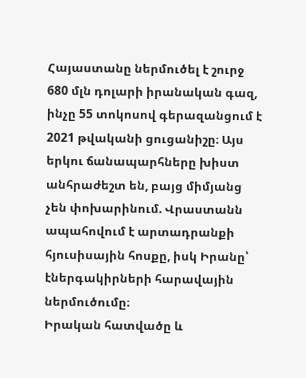Հայաստանը ներմուծել է շուրջ 680 մլն դոլարի իրանական գազ, ինչը 55 տոկոսով գերազանցում է 2021 թվականի ցուցանիշը։ Այս երկու ճանապարհները խիստ անհրաժեշտ են, բայց միմյանց չեն փոխարինում. Վրաստանն ապահովում է արտադրանքի հյուսիսային հոսքը, իսկ Իրանը՝ էներգակիրների հարավային ներմուծումը։
Իրական հատվածը և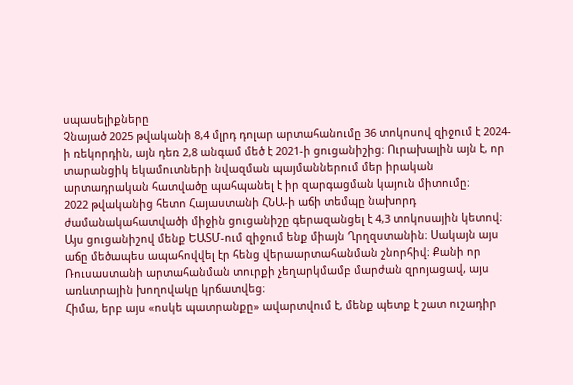սպասելիքները
Չնայած 2025 թվականի 8,4 մլրդ դոլար արտահանումը 36 տոկոսով զիջում է 2024-ի ռեկորդին, այն դեռ 2,8 անգամ մեծ է 2021-ի ցուցանիշից։ Ուրախալին այն է, որ տարանցիկ եկամուտների նվազման պայմաններում մեր իրական արտադրական հատվածը պահպանել է իր զարգացման կայուն միտումը։
2022 թվականից հետո Հայաստանի ՀՆԱ-ի աճի տեմպը նախորդ ժամանակահատվածի միջին ցուցանիշը գերազանցել է 4,3 տոկոսային կետով։ Այս ցուցանիշով մենք ԵԱՏՄ-ում զիջում ենք միայն Ղրղզստանին։ Սակայն այս աճը մեծապես ապահովվել էր հենց վերաարտահանման շնորհիվ։ Քանի որ Ռուսաստանի արտահանման տուրքի չեղարկմամբ մարժան զրոյացավ, այս առևտրային խողովակը կրճատվեց։
Հիմա, երբ այս «ոսկե պատրանքը» ավարտվում է, մենք պետք է շատ ուշադիր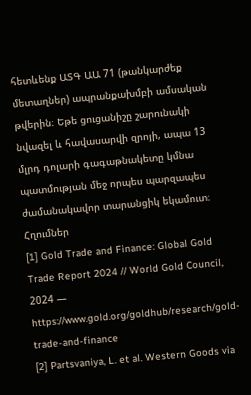հետևենք ԱՏԳ ԱԱ 71 (թանկարժեք մետաղներ) ապրանքախմբի ամսական թվերին։ Եթե ցուցանիշը շարունակի նվազել և հավասարվի զրոյի, ապա 13 մլրդ դոլարի գագաթնակետը կմնա պատմության մեջ որպես պարզապես ժամանակավոր տարանցիկ եկամուտ։
Հղումներ
[1] Gold Trade and Finance: Global Gold Trade Report 2024 // World Gold Council, 2024 — https://www.gold.org/goldhub/research/gold-trade-and-finance
[2] Partsvaniya, L. et al. Western Goods via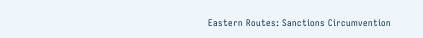Eastern Routes: Sanctions Circumvention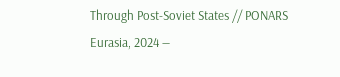Through Post-Soviet States // PONARS Eurasia, 2024 —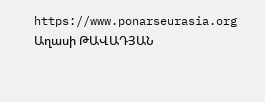https://www.ponarseurasia.org
Աղասի ԹԱՎԱԴՅԱՆ